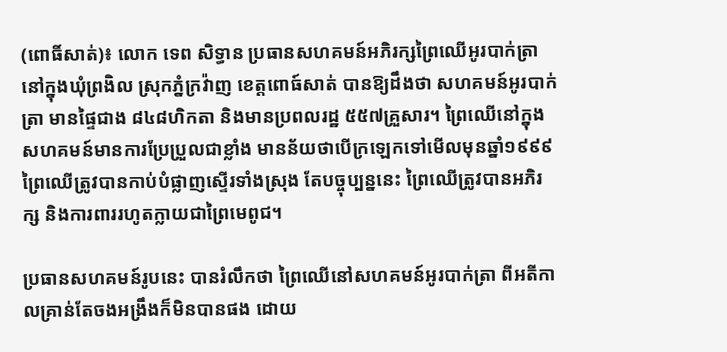(ពោធិ៍សាត់)៖ លោក ទេព សិទ្ធាន ប្រធានសហគមន៍អភិរក្សព្រៃឈើអូរបាក់ត្រា នៅក្នុងឃុំព្រងិល ស្រុកភ្នំក្រវ៉ាញ ខេត្តពោធ៍សាត់ បានឱ្យដឹងថា សហគមន៍អូរបាក់ត្រា មានផ្ទៃជាង ៨៤៨ហិកតា និងមានប្រពលរដ្ឋ ៥៥៧គ្រួសារ។ ព្រៃឈើនៅក្នុងសហគមន៍មានការប្រែប្រួលជាខ្លាំង មានន័យថាបើក្រឡេកទៅមើលមុនឆ្នាំ១៩៩៩ ព្រៃឈើត្រូវបានកាប់បំផ្លាញស្ទើរទាំងស្រុង តែបច្ចុប្បន្ននេះ ព្រៃឈើត្រូវបានអភិរក្ស និងការពាររហូតក្លាយជាព្រៃមេពូជ។

ប្រធានសហគមន៍រូបនេះ បានរំលឹកថា ព្រៃឈើនៅសហគមន៍អូរបាក់ត្រា ពីអតីកាលគ្រាន់តែចងអង្រឹងក៏មិនបានផង ដោយ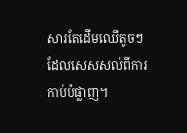សារតែដើមឈើតូចៗ ដែលសេសសល់ពីការកាប់បំផ្លាញ។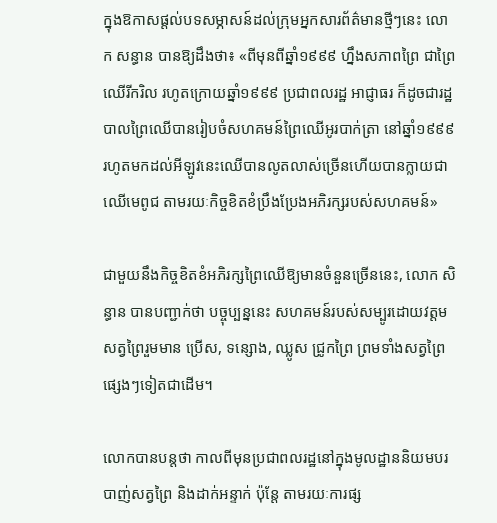ក្នុងឱកាសផ្តល់បទសម្ភាសន៍ដល់ក្រុមអ្នកសារព័ត៌មានថ្មីៗនេះ លោក សន្ធាន បានឱ្យដឹងថា៖ «ពីមុនពីឆ្នាំ១៩៩៩ ហ្នឹងសភាពព្រៃ ជាព្រៃឈើរីករិល រហូតក្រោយឆ្នាំ១៩៩៩ ប្រជាពលរដ្ឋ អាជ្ញាធរ ក៏ដូចជារដ្ឋបាលព្រៃឈើបានរៀបចំសហគមន៍ព្រៃឈើអូរបាក់ត្រា នៅឆ្នាំ១៩៩៩ រហូតមកដល់អីឡូវនេះឈើបានលូតលាស់ច្រើនហើយបានក្លាយជាឈើមេពូជ តាមរយៈកិច្ចខិតខំប្រឹងប្រែងអភិរក្សរបស់សហគមន៍»

ជាមួយនឹងកិច្ចខិតខំអភិរក្សព្រៃឈើឱ្យមានចំនួនច្រើននេះ, លោក សិន្ធាន បានបញ្ជាក់ថា បច្ចុប្បន្ននេះ សហគមន៍របស់សម្បូរដោយវត្តមសត្វព្រៃរួមមាន ប្រើស, ទន្សោង, ឈ្លូស ជ្រូកព្រៃ ព្រមទាំងសត្វព្រៃផ្សេងៗទៀតជាដើម។

លោកបានបន្តថា កាលពីមុនប្រជាពលរដ្ឋនៅក្នុងមូលដ្ឋាននិយមបរបាញ់សត្វព្រៃ និងដាក់អន្ទាក់ ប៉ុន្តែ តាមរយៈការផ្ស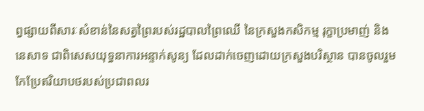ព្វផ្សាយពីសារៈសំខាន់នៃសត្វព្រៃរបស់រដ្ឋបាលព្រៃឈើ នៃក្រសួងកសិកម្ម រុក្ខាប្រមាញ់ និងនេសាទ ជាពិសេសយុទ្ធនាការអន្ទាក់សូន្យ ដែលដាក់ចេញដោយក្រសួងបរិស្ថាន បានចូលរួមកែប្រែឥរិយាបថរបស់ប្រជាពលរ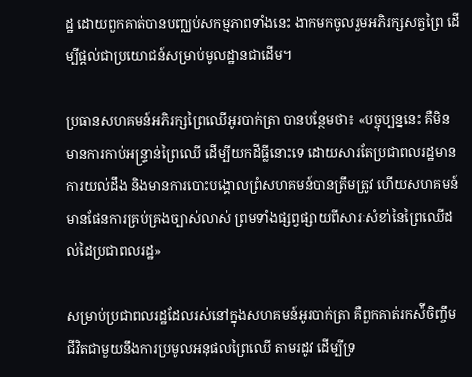ដ្ឋ ដោយពួកគាត់បានបញ្ឈប់សកម្មភាពទាំងនេះ ងាកមកចូលរួមអភិរក្សសត្វព្រៃ ដើម្បីផ្តល់ជាប្រយោជន៍សម្រាប់មូលដ្ឋានជាដើម។

ប្រធានសហគមន៍អភិរក្សព្រៃឈើអូរបាក់ត្រា បានបន្ថែមថា៖ «បច្ចុប្បន្ននេះ គឺមិនមានការកាប់អន្ទ្រាន់ព្រៃឈើ ដើម្បីយកដីធ្លីនោះទេ ដោយសារតែប្រជាពលរដ្ឋមានការយល់ដឹង និងមានការបោះបង្គោលព្រំសហគមន៍បានត្រឹមត្រូវ ហើយសហគមន៍មានផែនការគ្រប់គ្រងច្បាស់លាស់ ព្រមទាំងផ្សព្វផ្សាយពីសារៈសំខា់នៃព្រៃឈើដល់ដៃប្រជាពលរដ្ឋ»

សម្រាប់ប្រជាពលរដ្ឋដែលរស់នៅក្នុងសហគមន៍អូរបាក់ត្រា គឺពួកគាត់រកស៉ីចិញ្ចឹមជីវិតជាមួយនឹងការប្រមូលអនុផលព្រៃឈើ តាមរដូវ ដើម្បីទ្រ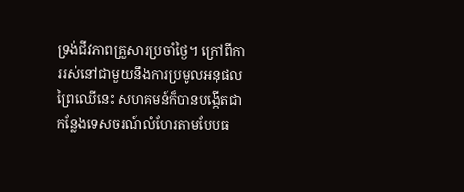ទ្រង់ជីវភាពគ្រួសារប្រចាំថ្ងៃ។ ក្រៅពីការរស់នៅជាមួយនឹងការប្រមូលអនុផលព្រៃឈើនេះ សហគមន៍ក៏បានបង្កើតជាកន្លែងទេសចរណ៍លំហែរតាមបែបធ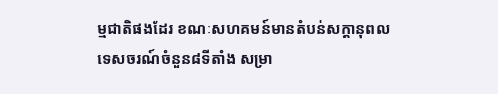ម្មជាតិផងដែរ ខណៈសហគមន៍មានតំបន់សក្តានុពលទេសចរណ៍ចំនួន៨ទីតាំង សម្រា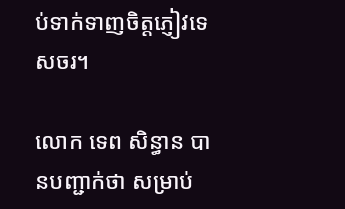ប់ទាក់ទាញចិត្តភ្ញៀវទេសចរ។

លោក ទេព សិន្ធាន បានបញ្ជាក់ថា សម្រាប់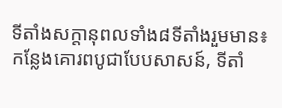ទីតាំងសក្តានុពលទាំង៨ទីតាំងរួមមាន៖ កន្លែងគោរពបូជាបែបសាសន៍, ទីតាំ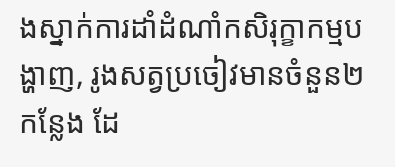ងស្នាក់ការដាំដំណាំកសិរុក្ខាកម្មបង្ហាញ, រូងសត្វប្រចៀវមានចំនួន២កន្លែង ដែ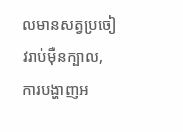លមានសត្វប្រចៀវរាប់ម៉ឺនក្បាល, ការបង្ហាញអ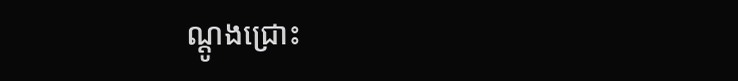ណ្តូងជ្រោះ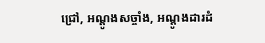ជ្រៅ, អណ្តូងសច្ចាំង, អណ្តូងដារដំ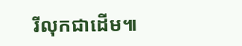រីលុកជាដើម៕